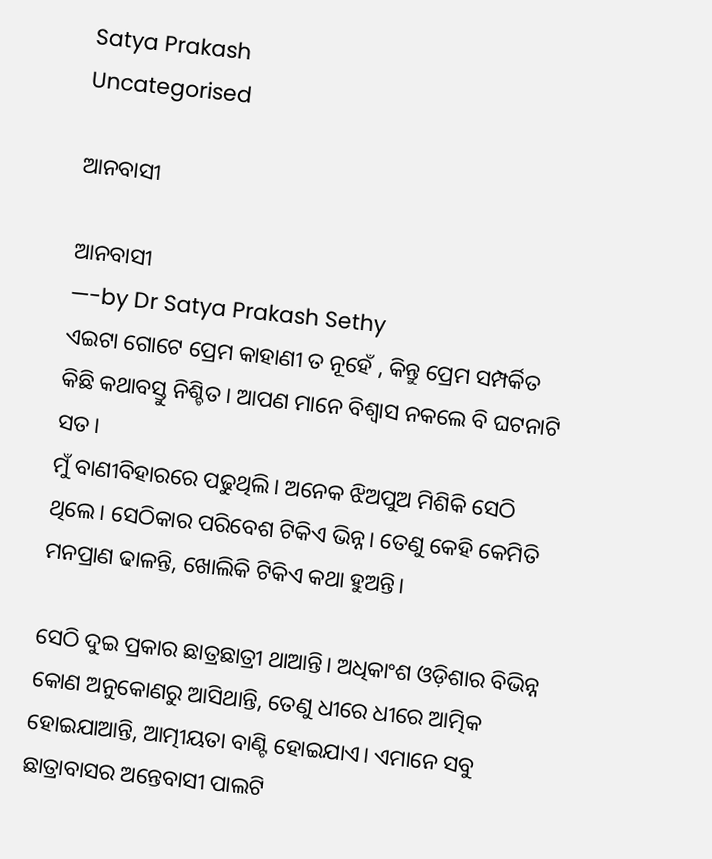Satya Prakash
Uncategorised

ଆନବାସୀ

ଆନବାସୀ
—-by Dr Satya Prakash Sethy
ଏଇଟା ଗୋଟେ ପ୍ରେମ କାହାଣୀ ତ ନୂହେଁ , କିନ୍ତୁ ପ୍ରେମ ସମ୍ପର୍କିତ କିଛି କଥାବସ୍ତୁ ନିଶ୍ଚିତ। ଆପଣ ମାନେ ବିଶ୍ବାସ ନକଲେ ବି ଘଟନାଟି ସତ।
ମୁଁ ବାଣୀବିହାରରେ ପଢୁଥିଲି। ଅନେକ ଝିଅପୁଅ ମିଶିକି ସେଠି ଥିଲେ। ସେଠିକାର ପରିବେଶ ଟିକିଏ ଭିନ୍ନ। ତେଣୁ କେହି କେମିତି ମନପ୍ରାଣ ଢାଳନ୍ତି, ଖୋଲିକି ଟିକିଏ କଥା ହୁଅନ୍ତି।

ସେଠି ଦୁଇ ପ୍ରକାର ଛାତ୍ରଛାତ୍ରୀ ଥାଆନ୍ତି। ଅଧିକାଂଶ ଓଡ଼ିଶାର ବିଭିନ୍ନ କୋଣ ଅନୁକୋଣରୁ ଆସିଥାନ୍ତି, ତେଣୁ ଧୀରେ ଧୀରେ ଆତ୍ମିକ ହୋଇଯାଆନ୍ତି, ଆତ୍ମୀୟତା ବାଣ୍ଟି ହୋଇଯାଏ। ଏମାନେ ସବୁ ଛାତ୍ରାବାସର ଅନ୍ତେବାସୀ ପାଲଟି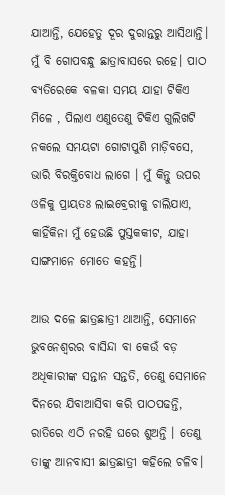ଯାଆନ୍ତି, ଯେହେତୁ ଦୂର ଦୁରାନ୍ତରୁ ଆସିଥାନ୍ତି।
ମୁଁ ବି ଗୋପବନ୍ଧୁ ଛାତ୍ରାବାସରେ ରହେ। ପାଠ ବ୍ୟତିରେକେ ବଳକା ସମୟ ଯାହା ଟିକିଏ ମିଳେ , ପିଲାଏ ଏଣୁତେଣୁ ଟିକିଏ ଗୁଲିଖଟି ନକଲେ ସମୟଟା ଗୋଟାପୁଣି ମାଡ଼ିବସେ, ଭାରି ବିରକ୍ତିବୋଧ ଲାଗେ । ମୁଁ କିନ୍ତୁ ଉପର ଓଳିକୁ ପ୍ରାୟତଃ ଲାଇବ୍ରେରୀକୁ ଚାଲିଯାଏ, କାହିଁକିନା ମୁଁ ହେଉଛି ପୁସ୍ତକକୀଟ, ଯାହା ସାଙ୍ଗମାନେ ମୋତେ କହନ୍ତି।

ଆଉ ଦଳେ ଛାତ୍ରଛାତ୍ରୀ ଥାଆନ୍ତି, ସେମାନେ ଭୁବନେଶ୍ବରର ବାସିନ୍ଦା ବା କେଉଁ ବଡ଼ ଅଧିକାରୀଙ୍କ ସନ୍ତାନ ସନ୍ତତି, ତେଣୁ ସେମାନେ ଦିନରେ ଯିବାଆସିବା କରି ପାଠପଢନ୍ତି, ରାତିରେ ଏଠି ନରହି ଘରେ ଶୁଅନ୍ତି । ତେଣୁ ତାଙ୍କୁ ଆନବାସୀ ଛାତ୍ରଛାତ୍ରୀ କହିଲେ ଚଳିବ।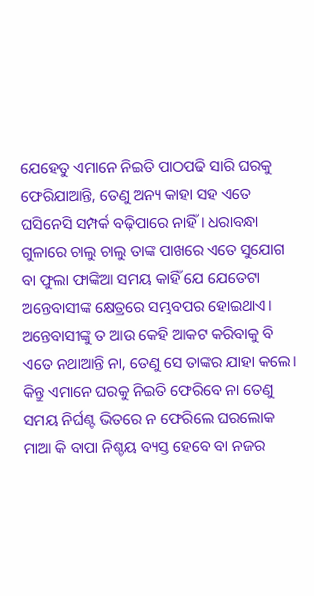ଯେହେତୁ ଏମାନେ ନିଇତି ପାଠପଢି ସାରି ଘରକୁ ଫେରିଯାଆନ୍ତି, ତେଣୁ ଅନ୍ୟ କାହା ସହ ଏତେ ଘସିନେସି ସମ୍ପର୍କ ବଢ଼ିପାରେ ନାହିଁ। ଧରାବନ୍ଧା ଗୁଳାରେ ଚାଲୁ ଚାଲୁ ତାଙ୍କ ପାଖରେ ଏତେ ସୁଯୋଗ ବା ଫୁଲା ଫାଙ୍କିଆ ସମୟ କାହିଁ ଯେ ଯେତେଟା ଅନ୍ତେବାସୀଙ୍କ କ୍ଷେତ୍ରରେ ସମ୍ଭବପର ହୋଇଥାଏ। ଅନ୍ତେବାସୀଙ୍କୁ ତ ଆଉ କେହି ଆକଟ କରିବାକୁ ବି ଏତେ ନଥାଆନ୍ତି ନା, ତେଣୁ ସେ ତାଙ୍କର ଯାହା କଲେ। କିନ୍ତୁ ଏମାନେ ଘରକୁ ନିଇତି ଫେରିବେ ନା ତେଣୁ ସମୟ ନିର୍ଘଣ୍ଟ ଭିତରେ ନ ଫେରିଲେ ଘରଲୋକ ମାଆ କି ବାପା ନିଶ୍ଚୟ ବ୍ୟସ୍ତ ହେବେ ବା ନଜର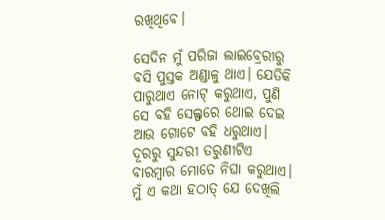ରଖିଥିବେ।

ସେଦିନ ମୁଁ ପରିଜା ଲାଇବ୍ରେରୀରୁ ବସି ପୁସ୍ତକ ଅଣ୍ଡାଳୁ ଥାଏ। ଯେତିକି ପାରୁଥାଏ ନୋଟ୍ କରୁଥାଏ, ପୁଣି ସେ ବହି ସେଲ୍ଫରେ ଥୋଇ ଦେଇ ଆଉ ଗୋଟେ ବହି ଧରୁଥାଏ। ଦୂରରୁ ସୁନ୍ଦରୀ ତରୁଣୀଟିଏ ବାରମ୍ବାର ମୋତେ ନିଘା କରୁଥାଏ। ମୁଁ ଏ କଥା ହଠାତ୍ ଯେ ଦେଖିଲି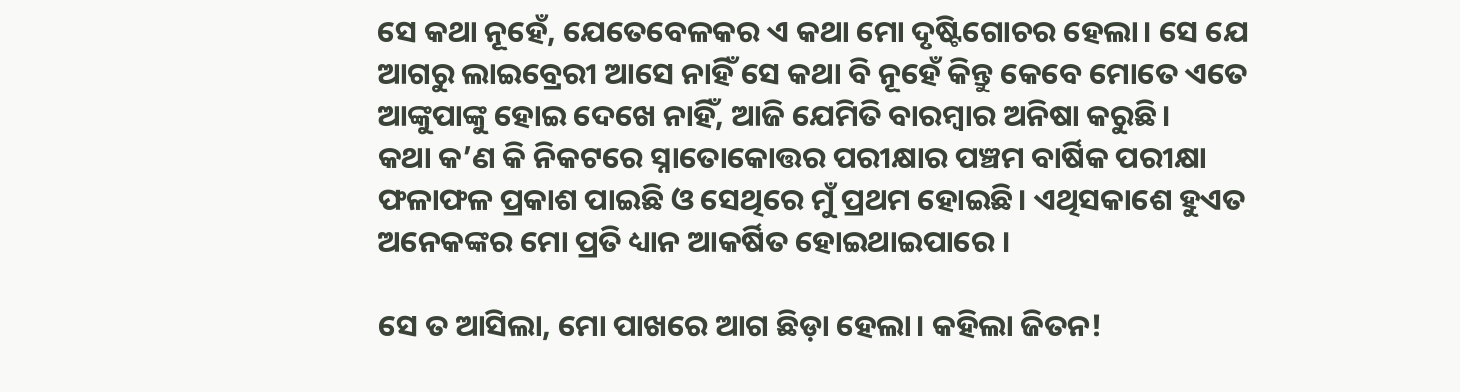ସେ କଥା ନୂହେଁ, ଯେତେବେଳକର ଏ କଥା ମୋ ଦୃଷ୍ଟିଗୋଚର ହେଲା। ସେ ଯେ ଆଗରୁ ଲାଇବ୍ରେରୀ ଆସେ ନାହିଁ ସେ କଥା ବି ନୂହେଁ କିନ୍ତୁ କେବେ ମୋତେ ଏତେ ଆଙ୍କୁପାଙ୍କୁ ହୋଇ ଦେଖେ ନାହିଁ, ଆଜି ଯେମିତି ବାରମ୍ବାର ଅନିଷା କରୁଛି।
କଥା କ’ଣ କି ନିକଟରେ ସ୍ନାତୋକୋତ୍ତର ପରୀକ୍ଷାର ପଞ୍ଚମ ବାର୍ଷିକ ପରୀକ୍ଷା ଫଳାଫଳ ପ୍ରକାଶ ପାଇଛି ଓ ସେଥିରେ ମୁଁ ପ୍ରଥମ ହୋଇଛି। ଏଥିସକାଶେ ହୁଏତ ଅନେକଙ୍କର ମୋ ପ୍ରତି ଧ୍ୟାନ ଆକର୍ଷିତ ହୋଇଥାଇପାରେ ।

ସେ ତ ଆସିଲା, ମୋ ପାଖରେ ଆଗ ଛିଡ଼ା ହେଲା। କହିଲା ଜିତନ!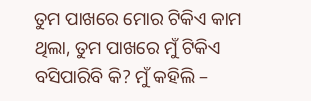ତୁମ ପାଖରେ ମୋର ଟିକିଏ କାମ ଥିଲା, ତୁମ ପାଖରେ ମୁଁ ଟିକିଏ ବସିପାରିବି କି? ମୁଁ କହିଲି –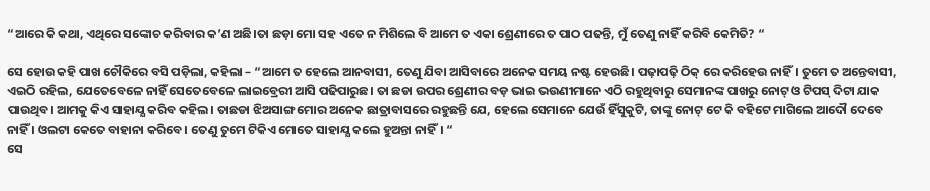“ଆରେ କି କଥା, ଏଥିରେ ସଙ୍କୋଚ କରିବାର କ’ଣ ଅଛି।ତା ଛଡ଼ା ମୋ ସହ ଏତେ ନ ମିଶିଲେ ବି ଆମେ ତ ଏକା ଶ୍ରେଣୀରେ ତ ପାଠ ପଢନ୍ତି, ମୁଁ ତେଣୁ ନାହିଁ କରିବି କେମିତି? “

ସେ ହୋଉ କହି ପାଖ ଚୌକିରେ ବସି ପଡ଼ିଲା, କହିଲା – “ଆମେ ତ ହେଲେ ଆନବାସୀ, ତେଣୁ ଯିବା ଆସିବାରେ ଅନେକ ସମୟ ନଷ୍ଟ ହେଉଛି। ପଢ଼ାପଢ଼ି ଠିକ୍ ରେ କରିହେଉ ନାହିଁ। ତୁମେ ତ ଅନ୍ତେବାସୀ, ଏଇଠି ରହିଲ, ଯେତେବେଳେ ନାହିଁ ସେତେବେଳେ ଲାଇବ୍ରେରୀ ଆସି ପଢିପାରୁଛ। ତା ଛଡା ଉପର ଶ୍ରେଣୀର ବଡ଼ ଭାଇ ଭଉଣୀମାନେ ଏଠି ରହୁଥିବାରୁ ସେମାନଙ୍କ ପାଖରୁ ନୋଟ୍ ଓ ଟିପସ୍ ଦିଟା ଯାକ ପାଉଥିବ। ଆମକୁ କିଏ ସାହାଯ୍ଯ କରିବ କହିଲ। ତାଛଡା ଝିଅସାଙ୍ଗ ମୋର ଅନେକ ଛାତ୍ରାବାସରେ ରହୁଛନ୍ତି ଯେ, ହେଲେ ସେମାନେ ଯେଉଁ ହିଁସୁକୁଟି, ତାଙ୍କୁ ନୋଟ୍ ଟେ କି ବହିଟେ ମାଗିଲେ ଆଦୌ ଦେବେ ନାହିଁ । ଓଲଟା କେତେ ବାହାନା କରିବେ। ତେଣୁ ତୁମେ ଟିକିଏ ମୋତେ ସାହାଯ୍ଯ କଲେ ହୁଅନ୍ତା ନାହିଁ। “
ସେ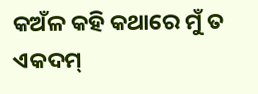କଅଁଳ କହି କଥାରେ ମୁଁ ତ ଏକଦମ୍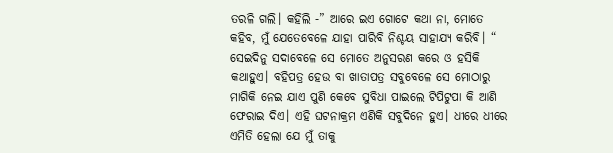ତରଳି ଗଲି। କହିଲି -” ଆରେ ଇଏ ଗୋଟେ କଥା ନା, ମୋତେ କହିବ, ମୁଁ ଯେତେବେଳେ ଯାହା ପାରିବି ନିଶ୍ଚୟ ସାହାଯ୍ଯ କରିବି। “
ସେଇଦିନୁ ସଦାବେଳେ ସେ ମୋତେ ଅନୁସରଣ କରେ ଓ ହସିକି କଥାହୁଏ। ବହିପତ୍ର ହେଉ ବା ଖାତାପତ୍ର ସବୁବେଳେ ସେ ମୋଠାରୁ ମାଗିକି ନେଇ ଯାଏ ପୁଣି କେବେ ସୁବିଧା ପାଇଲେ ଟିପିଟୁପା କି ଆଣି ଫେରାଇ ଦିଏ। ଏହି ଘଟନାକ୍ରମ ଏଣିକି ସବୁଦିନେ ହୁଏ। ଧୀରେ ଧୀରେ ଏମିତି ହେଲା ଯେ ମୁଁ ତାକୁ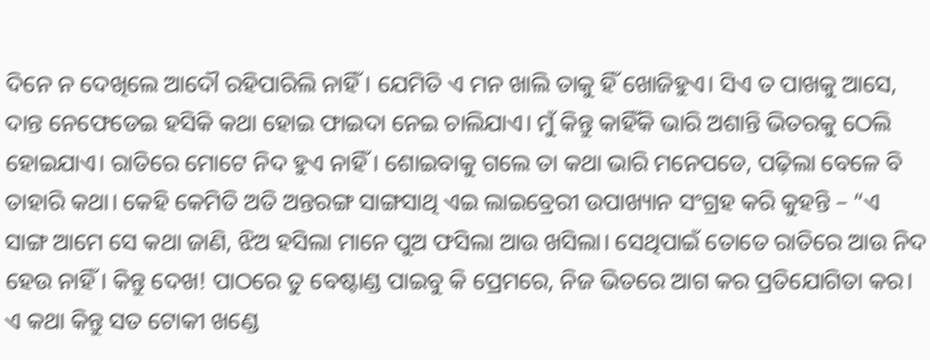ଦିନେ ନ ଦେଖିଲେ ଆଦୌ ରହିପାରିଲି ନାହିଁ। ଯେମିତି ଏ ମନ ଖାଲି ତାକୁ ହିଁ ଖୋଜିହୁଏ। ସିଏ ତ ପାଖକୁ ଆସେ, ଦାନ୍ତ ନେଫେଡେଇ ହସିକି କଥା ହୋଇ ଫାଇଦା ନେଇ ଚାଲିଯାଏ। ମୁଁ କିନ୍ତୁ କାହିଁକି ଭାରି ଅଶାନ୍ତି ଭିତରକୁ ଠେଲି ହୋଇଯାଏ। ରାତିରେ ମୋଟେ ନିଦ ହୁଏ ନାହିଁ। ଶୋଇବାକୁ ଗଲେ ତା କଥା ଭାରି ମନେପଡେ, ପଢ଼ିଲା ବେଳେ ବି ତାହାରି କଥା। କେହି କେମିତି ଅତି ଅନ୍ତରଙ୍ଗ ସାଙ୍ଗସାଥି ଏଇ ଲାଇବ୍ରେରୀ ଉପାଖ୍ୟାନ ସଂଗ୍ରହ କରି କୁହନ୍ତି – “ଏ ସାଙ୍ଗ ଆମେ ସେ କଥା ଜାଣି, ଝିଅ ହସିଲା ମାନେ ପୁଅ ଫସିଲା ଆଉ ଖସିଲା। ସେଥିପାଇଁ ତୋତେ ରାତିରେ ଆଉ ନିଦ ହେଉ ନାହିଁ। କିନ୍ତୁ ଦେଖ! ପାଠରେ ତୁ ବେଷ୍ଟାଣ୍ଡ ପାଇବୁ କି ପ୍ରେମରେ, ନିଜ ଭିତରେ ଆଗ କର ପ୍ରତିଯୋଗିତା କର। ଏ କଥା କିନ୍ତୁ ସତ ଟୋକୀ ଖଣ୍ଡେ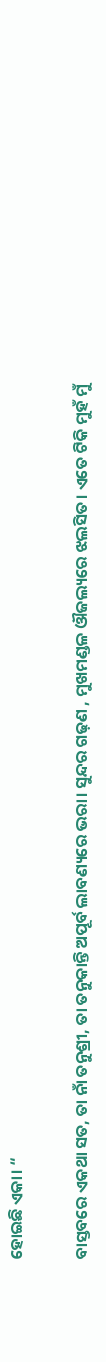ହୋଇଛି ଏକା। “

ବାସ୍ତବରେ ଏକଥା ସତ, ତା ନାଁ ତନୁଶ୍ରୀ, ତା ତନୁକାନ୍ତି ଅପୂର୍ବ ଲାବଣ୍ୟରେ ଭରା। ସୁନ୍ଦର ଗଢ଼ଣ , ମୁଖମଣ୍ଡଳ ଔଜଲ୍ୟରେ ଝଲସିତ। ଏତେ ଟିକି ମୁହଁ ମୁଁ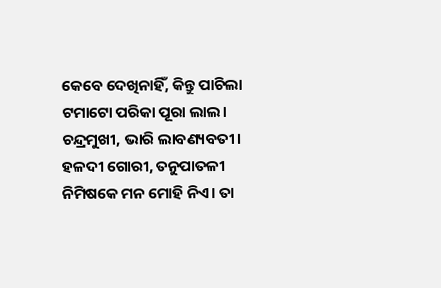କେବେ ଦେଖିନାହିଁ, କିନ୍ତୁ ପାଚିଲା ଟମାଟୋ ପରିକା ପୂରା ଲାଲ। ଚନ୍ଦ୍ରମୁଖୀ, ଭାରି ଲାବଣ୍ୟବତୀ। ହଳଦୀ ଗୋରୀ, ତନୁପାତଳୀ ନିମିଷକେ ମନ ମୋହି ନିଏ। ତା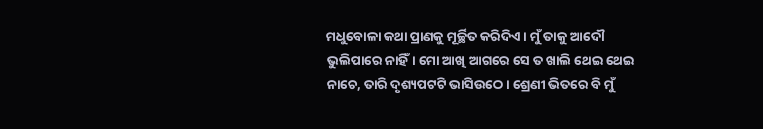ମଧୁବୋଳା କଥା ପ୍ରାଣକୁ ମୂର୍ଚ୍ଛିତ କରିଦିଏ। ମୁଁ ତାକୁ ଆଦୌ ଭୁଲିପାରେ ନାହିଁ। ମୋ ଆଖି ଆଗରେ ସେ ତ ଖାଲି ଥେଇ ଥେଇ ନାଚେ, ତାରି ଦୃଶ୍ୟପଟଟି ଭାସିଉଠେ। ଶ୍ରେଣୀ ଭିତରେ ବି ମୁଁ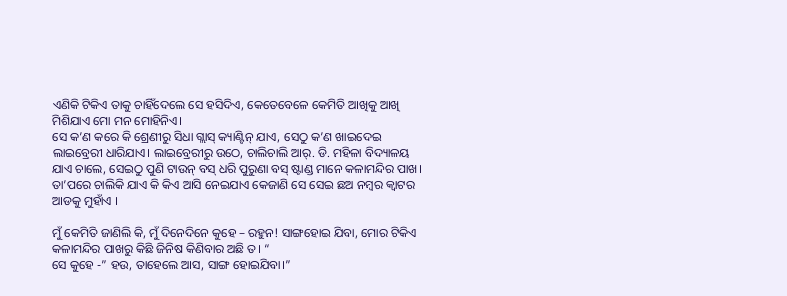ଏଣିକି ଟିକିଏ ତାକୁ ଚାହିଁଦେଲେ ସେ ହସିଦିଏ, କେତେବେଳେ କେମିତି ଆଖିକୁ ଆଖି ମିଶିଯାଏ ମୋ ମନ ମୋହିନିଏ।
ସେ କ’ଣ କରେ କି ଶ୍ରେଣୀରୁ ସିଧା ଗ୍ଲାସ୍ କ୍ୟାଣ୍ଟିନ୍ ଯାଏ, ସେଠୁ କ’ଣ ଖାଇଦେଇ ଲାଇବ୍ରେରୀ ଧାରିଯାଏ। ଲାଇବ୍ରେରୀରୁ ଉଠେ, ଚାଲିଚାଲି ଆର୍. ଡି. ମହିଳା ବିଦ୍ୟାଳୟ ଯାଏ ଚାଲେ, ସେଇଠୁ ପୁଣି ଟାଉନ୍ ବସ୍ ଧରି ପୁରୁଣା ବସ୍ ଷ୍ଟାଣ୍ଡ ମାନେ କଳାମନ୍ଦିର ପାଖ। ତା’ପରେ ଚାଲିକି ଯାଏ କି କିଏ ଆସି ନେଇଯାଏ କେଜାଣି ସେ ସେଇ ଛଅ ନମ୍ଵର କ୍ୱାଟର ଆଡକୁ ମୁହାଁଏ ।

ମୁଁ କେମିତି ଜାଣିଲି କି, ମୁଁ ଦିନେଦିନେ କୁହେ – ରହୁନ! ସାଙ୍ଗହୋଇ ଯିବା, ମୋର ଟିକିଏ କଳାମନ୍ଦିର ପାଖରୁ କିଛି ଜିନିଷ କିଣିବାର ଅଛି ତ। “
ସେ କୁହେ -” ହଉ, ତାହେଲେ ଆସ, ସାଙ୍ଗ ହୋଇଯିବା।”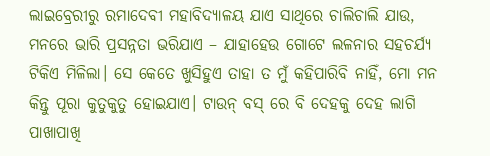ଲାଇବ୍ରେରୀରୁ ରମାଦେବୀ ମହାବିଦ୍ୟାଳୟ ଯାଏ ସାଥିରେ ଚାଲିଚାଲି ଯାଉ, ମନରେ ଭାରି ପ୍ରସନ୍ନତା ଭରିଯାଏ – ଯାହାହେଉ ଗୋଟେ ଲଳନାର ସହଚର୍ଯ୍ୟ ଟିକିଏ ମିଳିଲା। ସେ କେତେ ଖୁସିହୁଏ ତାହା ତ ମୁଁ କହିପାରିବି ନାହିଁ, ମୋ ମନ କିନ୍ତୁ ପୂରା କୁତୁକୁତୁ ହୋଇଯାଏ। ଟାଉନ୍ ବସ୍ ରେ ବି ଦେହକୁ ଦେହ ଲାଗି ପାଖାପାଖି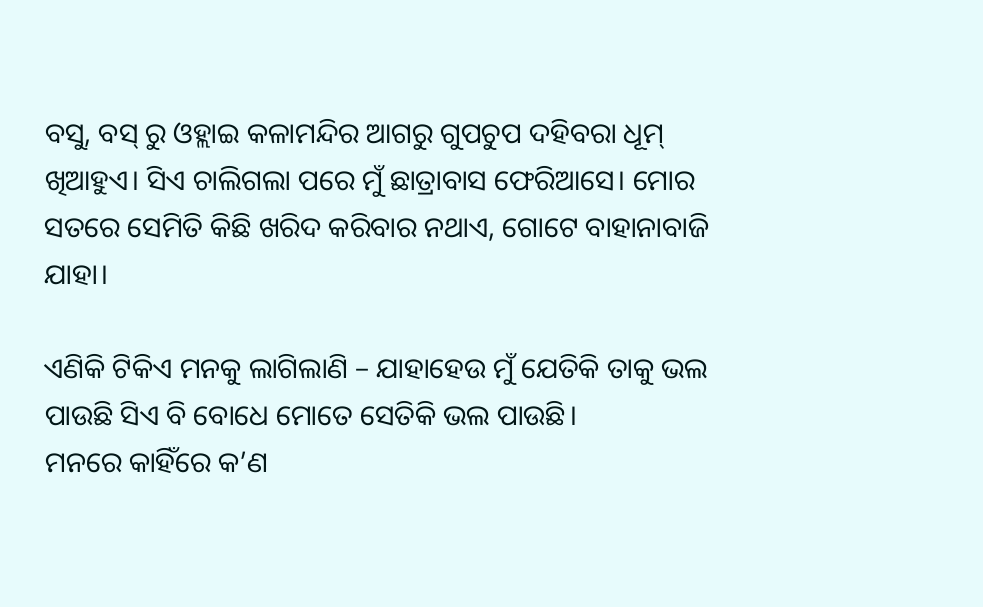ବସୁ, ବସ୍ ରୁ ଓହ୍ଲାଇ କଳାମନ୍ଦିର ଆଗରୁ ଗୁପଚୁପ ଦହିବରା ଧୂମ୍ ଖିଆହୁଏ। ସିଏ ଚାଲିଗଲା ପରେ ମୁଁ ଛାତ୍ରାବାସ ଫେରିଆସେ। ମୋର ସତରେ ସେମିତି କିଛି ଖରିଦ କରିବାର ନଥାଏ, ଗୋଟେ ବାହାନାବାଜି ଯାହା।

ଏଣିକି ଟିକିଏ ମନକୁ ଲାଗିଲାଣି – ଯାହାହେଉ ମୁଁ ଯେତିକି ତାକୁ ଭଲ ପାଉଛି ସିଏ ବି ବୋଧେ ମୋତେ ସେତିକି ଭଲ ପାଉଛି।
ମନରେ କାହିଁରେ କ’ଣ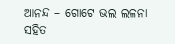ଆନନ୍ଦ – ଗୋଟେ ଭଲ ଲଳନା ସହିତ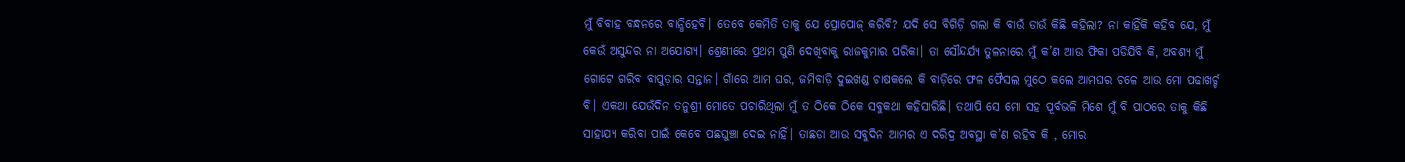ମୁଁ ବିବାହ ବନ୍ଧନରେ ବାନ୍ଧିହେବି। ତେବେ କେମିତି ତାକୁ ଯେ ପ୍ରୋପୋଜ୍ କରିବି? ଯଦି ସେ ବିଗିଡ଼ି ଗଲା କି ବାଉଁ ଡାଉଁ କିଛି କହିଲା? ନା କାହିଁକି କହିବ ଯେ, ମୁଁ କେଉଁ ଅସୁନ୍ଦର ନା ଅଯୋଗ୍ୟ। ଶ୍ରେଣୀରେ ପ୍ରଥମ ପୁଣି ଦେଖିବାକୁ ରାଜକୁମାର ପରିକା। ତା ସୌନ୍ଦର୍ଯ୍ୟ ତୁଳନାରେ ମୁଁ କ’ଣ ଆଉ ଫିକା ପଡିଯିବି କି, ଅବଶ୍ଯ ମୁଁ ଗୋଟେ ଗରିବ ବାପୁଡ଼ାର ସନ୍ତାନ। ଗାଁରେ ଆମ ଘର, ଜମିବାଡ଼ି ଦୁଇଖଣ୍ଡ ଚାଷକଲେ କି ବାଡ଼ିରେ ଫଳ ଫୈସଲ ମୁଠେ କଲେ ଆମଘର ଚଳେ ଆଉ ମୋ ପଢାଖର୍ଚ୍ଚ ବି। ଏକଥା ଯେଉଁଦିନ ତନୁଶ୍ରୀ ମୋତେ ପଚାରିଥିଲା ମୁଁ ତ ଠିକେ ଠିକେ ସବୁକଥା କହିସାରିଛି। ତଥାପି ସେ ମୋ ସହ ପୂର୍ବଭଳି ମିଶେ ମୁଁ ବି ପାଠରେ ତାକୁ କିଛି ସାହାଯ୍ୟ କରିବା ପାଇଁ କେବେ ପଛଘୁଞ୍ଚା ଦେଇ ନାହିଁ। ତାଛଡା ଆଉ ସବୁଦିନ ଆମର ଏ ଦରିଦ୍ର ଅବସ୍ଥା କ’ଣ ରହିବ କି , ମୋର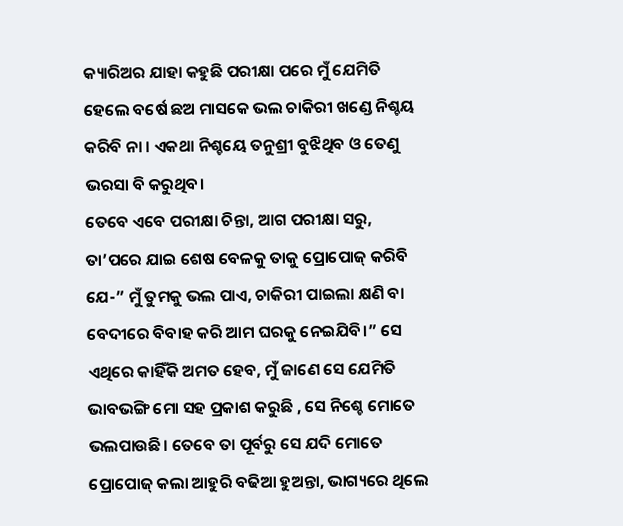କ୍ୟାରିଅର ଯାହା କହୁଛି ପରୀକ୍ଷା ପରେ ମୁଁ ଯେମିତି ହେଲେ ବର୍ଷେ ଛଅ ମାସକେ ଭଲ ଚାକିରୀ ଖଣ୍ଡେ ନିଶ୍ଚୟ କରିବି ନା । ଏକଥା ନିଶ୍ଚୟେ ତନୁଶ୍ରୀ ବୁଝିଥିବ ଓ ତେଣୁ ଭରସା ବି କରୁଥିବ।
ତେବେ ଏବେ ପରୀକ୍ଷା ଚିନ୍ତା, ଆଗ ପରୀକ୍ଷା ସରୁ, ତା’ପରେ ଯାଇ ଶେଷ ବେଳକୁ ତାକୁ ପ୍ରୋପୋଜ୍ କରିବି ଯେ-” ମୁଁ ତୁମକୁ ଭଲ ପାଏ, ଚାକିରୀ ପାଇଲା କ୍ଷଣି ବା ବେଦୀରେ ବିବାହ କରି ଆମ ଘରକୁ ନେଇଯିବି।” ସେ ଏଥିରେ କାହିଁକି ଅମତ ହେବ, ମୁଁ ଜାଣେ ସେ ଯେମିତି ଭାବଭଙ୍ଗି ମୋ ସହ ପ୍ରକାଶ କରୁଛି , ସେ ନିଶ୍ଚେ ମୋତେ ଭଲପାଉଛି। ତେବେ ତା ପୂର୍ବରୁ ସେ ଯଦି ମୋତେ ପ୍ରୋପୋଜ୍ କଲା ଆହୁରି ବଢିଆ ହୁଅନ୍ତା, ଭାଗ୍ୟରେ ଥିଲେ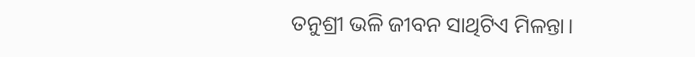ତନୁଶ୍ରୀ ଭଳି ଜୀବନ ସାଥିଟିଏ ମିଳନ୍ତା।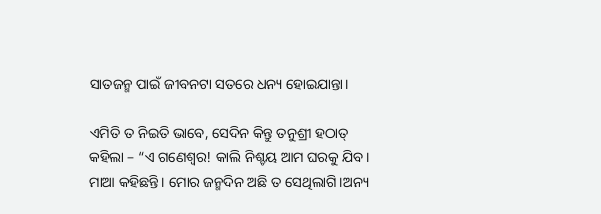ସାତଜନ୍ମ ପାଇଁ ଜୀବନଟା ସତରେ ଧନ୍ୟ ହୋଇଯାନ୍ତା।

ଏମିତି ତ ନିଇତି ଭାବେ, ସେଦିନ କିନ୍ତୁ ତନୁଶ୍ରୀ ହଠାତ୍ କହିଲା – “ଏ ଗଣେଶ୍ୱର! କାଲି ନିଶ୍ଚୟ ଆମ ଘରକୁ ଯିବ। ମାଆ କହିଛନ୍ତି। ମୋର ଜନ୍ମଦିନ ଅଛି ତ ସେଥିଲାଗି।ଅନ୍ୟ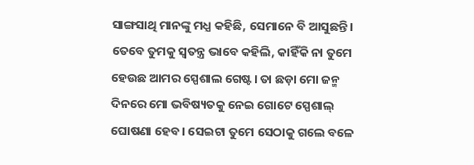ସାଙ୍ଗସାଥି ମାନଙ୍କୁ ମଧ୍ଯ କହିଛି, ସେମାନେ ବି ଆସୁଛନ୍ତି। ତେବେ ତୁମକୁ ସ୍ଵତନ୍ତ୍ର ଭାବେ କହିଲି, କାହିଁକି ନା ତୁମେ ହେଉଛ ଆମର ସ୍ପେଶାଲ ଗେଷ୍ଟ। ତା ଛଡ଼ା ମୋ ଜନ୍ମ ଦିନରେ ମୋ ଭବିଷ୍ୟତକୁ ନେଇ ଗୋଟେ ସ୍ପେଶାଲ୍ ଘୋଷଣା ହେବ। ସେଇଟା ତୁମେ ସେଠାକୁ ଗଲେ ବଳେ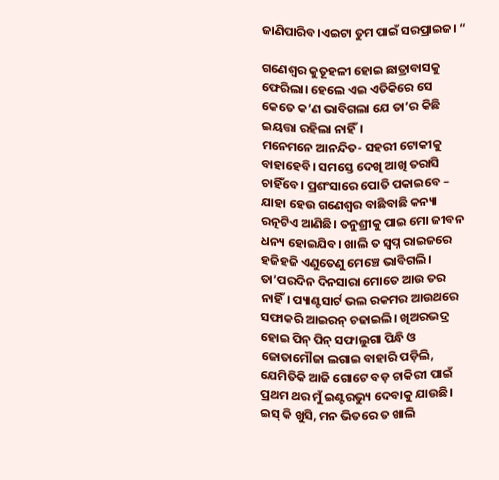ଜାଣିପାରିବ।ଏଇଟା ତୁମ ପାଇଁ ସରପ୍ରାଇଜ। “

ଗଣେଶ୍ୱର କୁତୂହଳୀ ହୋଇ ଛାତ୍ରାବାସକୁ ଫେରିଲା। ହେଲେ ଏଇ ଏତିକିରେ ସେ କେତେ କ’ଣ ଭାବିଗଲା ଯେ ତା’ର କିଛି ଇୟତ୍ତା ରହିଲା ନାହିଁ।
ମନେମନେ ଆନନ୍ଦିତ- ସହରୀ ଟୋକୀକୁ ବାହାହେବି। ସମସ୍ତେ ଦେଖି ଆଖି ତରାସି ଚାହିଁବେ। ପ୍ରଶଂସାରେ ପୋତି ପକାଇବେ – ଯାହା ହେଉ ଗଣେଶ୍ୱର ବାଛିବାଛି କନ୍ୟା ରତ୍ନଟିଏ ଆଣିଛି। ତନୁଶ୍ରୀକୁ ପାଇ ମୋ ଜୀବନ ଧନ୍ୟ ହୋଇଯିବ। ଖାଲି ତ ସ୍ଵପ୍ନ ରାଇଜରେ ହଜିହଜି ଏଣୁତେଣୁ ମେଞ୍ଚେ ଭାବିଗଲି।
ତା’ପରଦିନ ଦିନସାରା ମୋତେ ଆଉ ତର ନାହିଁ। ପ୍ୟାଣ୍ଟସାର୍ଟ ଭଲ ରକମର ଆଉଥରେ ସଫାକରି ଆଇରନ୍ ଚଢାଇଲି। ଖିଅରଭଦ୍ର ହୋଇ ପିନ୍ ପିନ୍ ସଫାଲୁଗା ପିନ୍ଧି ଓ ଜୋତାମୌଜା ଲଗାଇ ବାହାରି ପଡ଼ିଲି, ଯେମିତିକି ଆଜି ଗୋଟେ ବଡ଼ ଚାକିରୀ ପାଇଁ ପ୍ରଥମ ଥର ମୁଁ ଇଣ୍ଟରଭ୍ୟୁ ଦେବାକୁ ଯାଉଛି। ଇସ୍ କି ଖୁସି, ମନ ଭିତରେ ତ ଖାଲି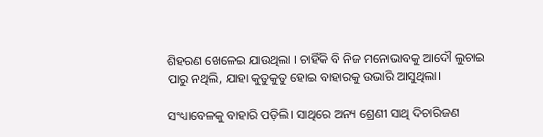ଶିହରଣ ଖେଳେଇ ଯାଉଥିଲା । ଚାହିଁକି ବି ନିଜ ମନୋଭାବକୁ ଆଦୌ ଲୁଚାଇ ପାରୁ ନଥିଲି, ଯାହା କୁତୁକୁତୁ ହୋଇ ବାହାରକୁ ଉଭାରି ଆସୁଥିଲା।

ସଂଧ୍ୟାବେଳକୁ ବାହାରି ପଡ଼ିଲି। ସାଥିରେ ଅନ୍ୟ ଶ୍ରେଣୀ ସାଥି ଦିଚାରିଜଣ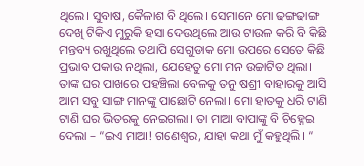ଥିଲେ। ସୁବାଷ, କୈଳାଶ ବି ଥିଲେ। ସେମାନେ ମୋ ଢଙ୍ଗଢାଙ୍ଗ ଦେଖି ଟିକିଏ ମୁରୁକି ହସା ଦେଉଥିଲେ ଆଉ ଟାଉଳ କରି ବି କିଛି ମନ୍ତବ୍ୟ ରଖୁଥିଲେ ତଥାପି ସେଗୁଡାକ ମୋ ଉପରେ ସେତେ କିଛି ପ୍ରଭାବ ପକାଉ ନଥିଲା, ଯେହେତୁ ମୋ ମନ ଉଚ୍ଚାଟିତ ଥିଲା।
ତାଙ୍କ ଘର ପାଖରେ ପହଞ୍ଚିଲା ବେଳକୁ ତନୁ ଷଶ୍ରୀ ବାହାରକୁ ଆସି ଆମ ସବୁ ସାଙ୍ଗ ମାନଙ୍କୁ ପାଛୋଟି ନେଲା। ମୋ ହାତକୁ ଧରି ଟାଣି ଟାଣି ଘର ଭିତରକୁ ନେଇଗଲା। ତା ମାଆ ବାପାଙ୍କୁ ବି ଚିହ୍ନେଇ ଦେଲା – “ଇଏ ମାଆ! ଗଣେଶ୍ୱର, ଯାହା କଥା ମୁଁ କହୁଥିଲି। “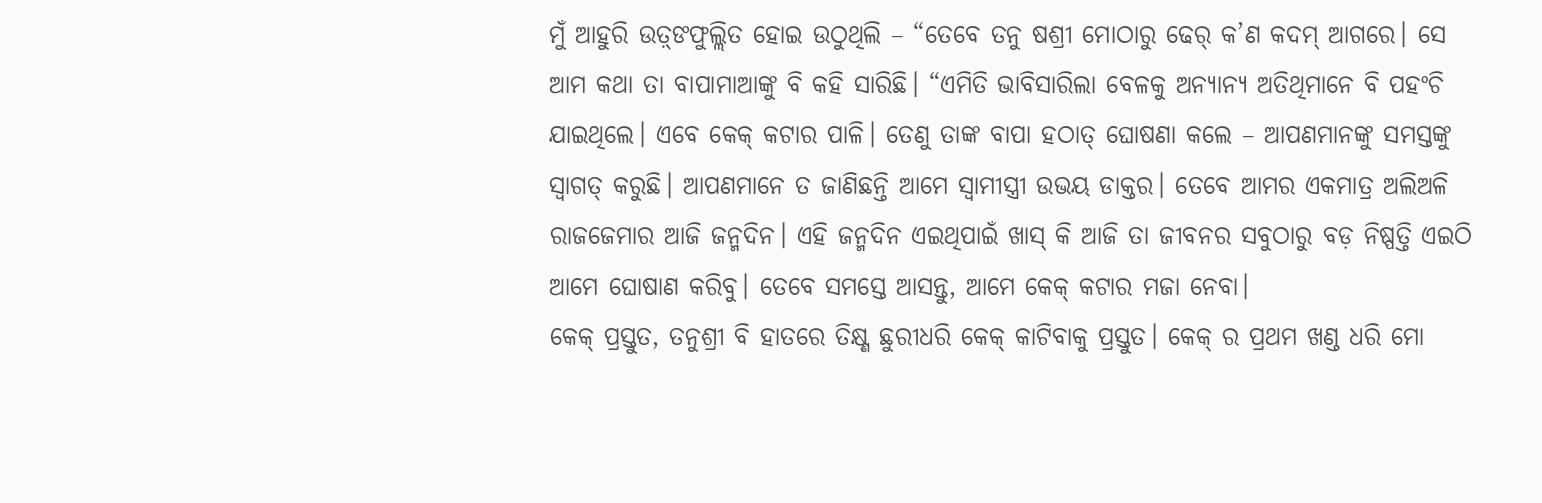ମୁଁ ଆହୁରି ଉତ଼୍ଙଫୁଲ୍ଲିତ ହୋଇ ଉଠୁଥିଲି – “ତେବେ ତନୁ ଷଶ୍ରୀ ମୋଠାରୁ ଢେର୍ କ’ଣ କଦମ୍ ଆଗରେ। ସେ ଆମ କଥା ତା ବାପାମାଆଙ୍କୁ ବି କହି ସାରିଛି। “ଏମିତି ଭାବିସାରିଲା ବେଳକୁ ଅନ୍ୟାନ୍ୟ ଅତିଥିମାନେ ବି ପହଂଚି ଯାଇଥିଲେ। ଏବେ କେକ୍ କଟାର ପାଳି। ତେଣୁ ତାଙ୍କ ବାପା ହଠାତ୍ ଘୋଷଣା କଲେ – ଆପଣମାନଙ୍କୁ ସମସ୍ତଙ୍କୁ ସ୍ୱାଗତ୍ କରୁଛି। ଆପଣମାନେ ତ ଜାଣିଛନ୍ତି ଆମେ ସ୍ଵାମୀସ୍ତ୍ରୀ ଉଭୟ ଡାକ୍ତର। ତେବେ ଆମର ଏକମାତ୍ର ଅଲିଅଳି ରାଜଜେମାର ଆଜି ଜନ୍ମଦିନ। ଏହି ଜନ୍ମଦିନ ଏଇଥିପାଇଁ ଖାସ୍ କି ଆଜି ତା ଜୀବନର ସବୁଠାରୁ ବଡ଼ ନିଷ୍ପତ୍ତି ଏଇଠି ଆମେ ଘୋଷାଣ କରିବୁ। ତେବେ ସମସ୍ତେ ଆସନ୍ତୁ, ଆମେ କେକ୍ କଟାର ମଜା ନେବା।
କେକ୍ ପ୍ରସ୍ତୁତ, ତନୁଶ୍ରୀ ବି ହାତରେ ତିକ୍ଷ୍ଣ ଛୁରୀଧରି କେକ୍ କାଟିବାକୁ ପ୍ରସ୍ତୁତ। କେକ୍ ର ପ୍ରଥମ ଖଣ୍ଡ ଧରି ମୋ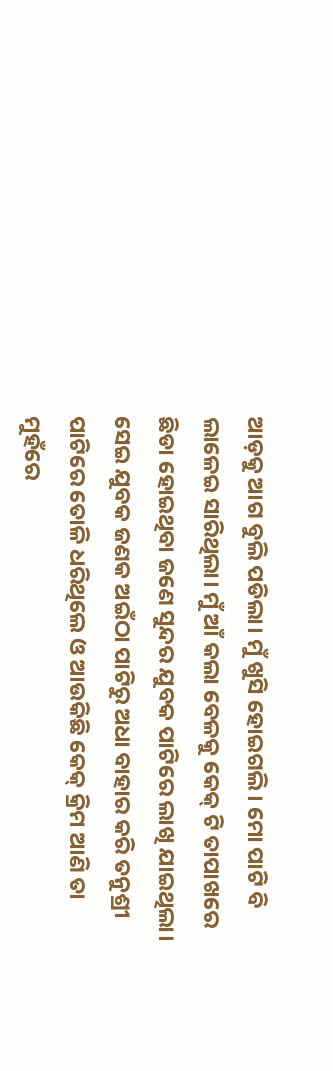ଆଡ଼କୁ ଆଗ ବୁଲି ପଡିଲା। ମୁଁ ଖୁସି ହୋଇଗଲି। ମୋ ପାଟି ବି ଲାଳେଇ ସାରିଥିଲା। ମୁଁ ଆଁ କଲା ବେଳକୁ କେକ୍ ଟି ତାପାଖରେ ଛିଡା ହୋଇଥିବା ଜଣେ ସୁନ୍ଦର ଯୁବକ ପାଟିରେ ଲାଖି ଯାଇଥିଲା। ସେଇ ଯୁବକ ଜଣକ ଅଇଁଠା ପାଟିରୁ ଅଧା ବାହାର କରି ତନୁଶ୍ରୀ ପାଟିରେ ତୋଳି ଧରିଥିଲେ ଓ ଆଉକିଛି କେକ୍ କ୍ରିମ ଆଣି ତା ମୁହଁରେ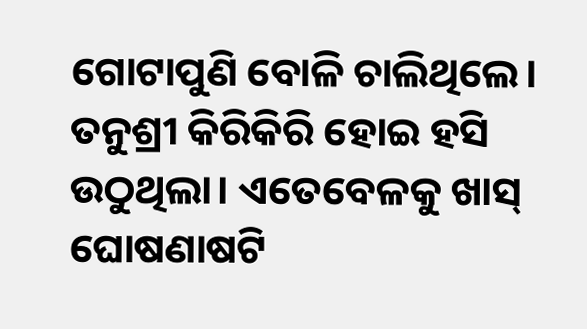ଗୋଟାପୁଣି ବୋଳି ଚାଲିଥିଲେ। ତନୁଶ୍ରୀ କିରିକିରି ହୋଇ ହସି ଉଠୁଥିଲା। ଏତେବେଳକୁ ଖାସ୍ ଘୋଷଣାଷଟି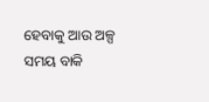ହେବାକୁ ଆଉ ଅଳ୍ପ ସମୟ ବାକି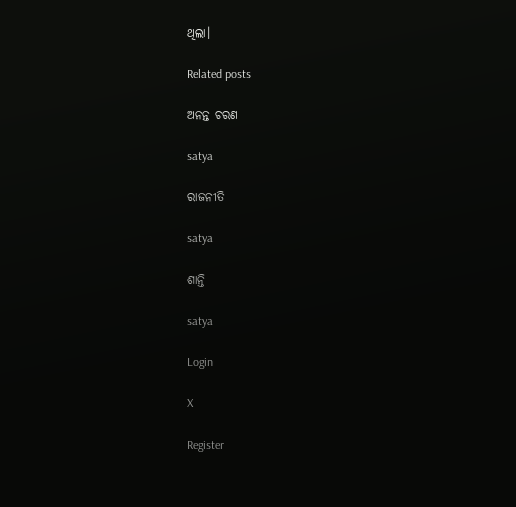ଥିଲା।

Related posts

ଅନନ୍ତ ଚରଣ

satya

ରାଜନୀତି

satya

ଶାନ୍ତି

satya

Login

X

Register